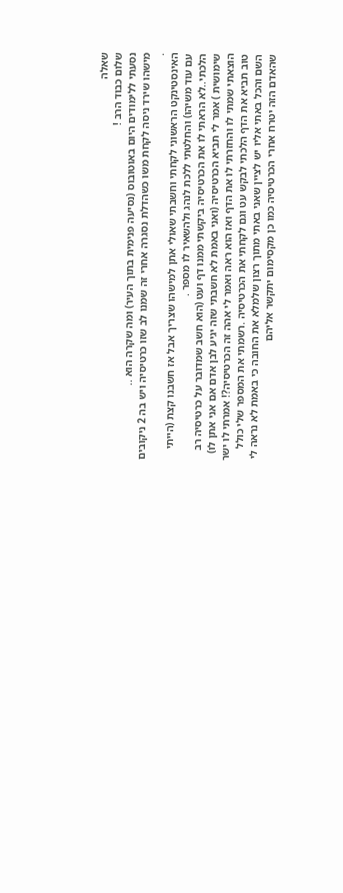שאלה
שלום כבוד הרב !
נסעתי ללימודים היום באוטובוס (נסיעה פנימית בתוך העיר) ומה שקרה הוא ..
מישהו שירד ניסה לקחת משו כשהדלת נסגרה אחרי זה שמנו לב שזו כרטיסיה ויש בה 2 ניקובים .
האינסטינקט הראשוני לקחתי וחשבתי שאולי אתן למישהו שצריך אבל אז חשבנו קצת (הייתי עם עוד משיהו) והחלטתי ללכת לנהג ולהשאיר לו מספר .
הלכתי..לא הראתי לו את הכרטיסיה ביקשתי ממנו דף ועט (הוא חשב שמדובר על כרטיסיה רב שימושית ) אמר לי תביא הכרטיסיה (ואני באמת לא חשבתי שזה יגיע לבן אדם אם אני אתן לו)
הוצאתי שמתי לו והחזרתי לו את הדף ואז הוא ראה ואמר לי אהה זה הכרטיסיה?! אמרתי לו ישר טוב תביא את הדף הלכתי לבקש עט וגם לקחתי את הכרטיסיה .רשמתי את המספר שלי כולל השם והכל באתי אליו יש לציין שאני באתי מתוך רצון שלמלא את החובה כי באמת לא נראה לי שהאדם הזה יטרח אחרי הכרטיסיה כמו כן מקסימום יתקשר אליהם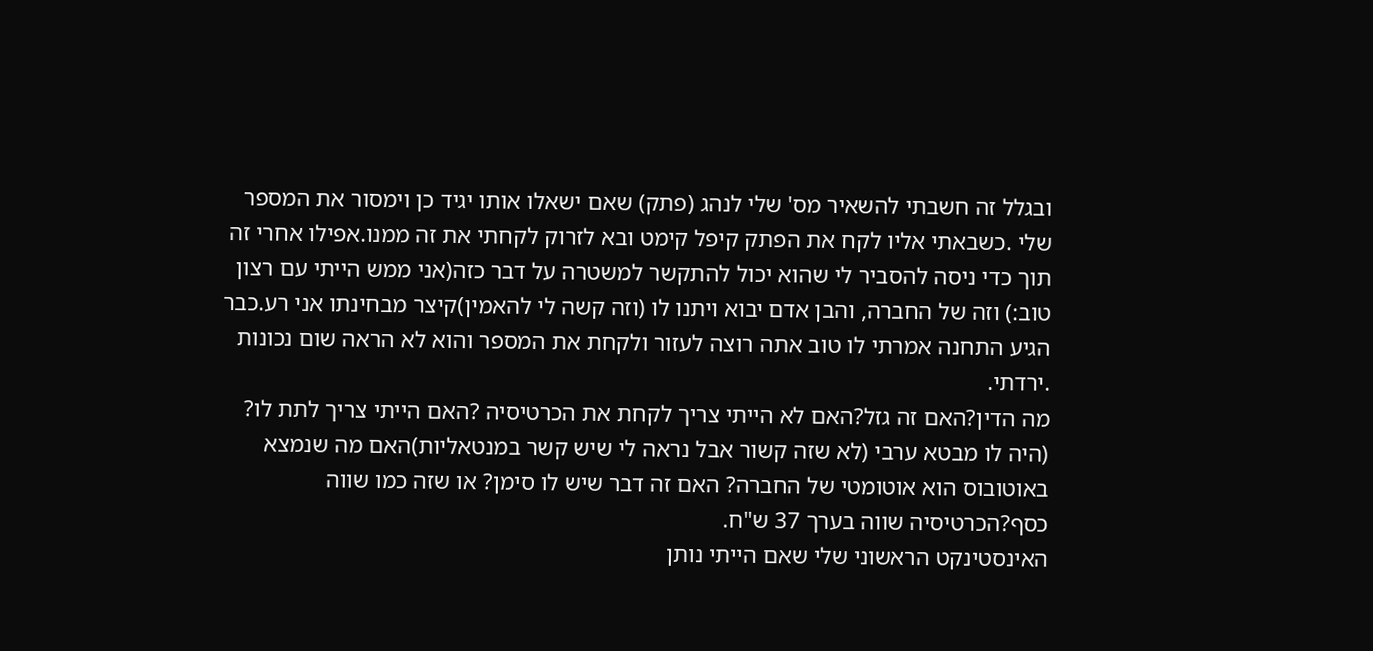ובגלל זה חשבתי להשאיר מס' שלי לנהג (פתק) שאם ישאלו אותו יגיד כן וימסור את המספר שלי .כשבאתי אליו לקח את הפתק קיפל קימט ובא לזרוק לקחתי את זה ממנו.אפילו אחרי זה תוך כדי ניסה להסביר לי שהוא יכול להתקשר למשטרה על דבר כזה(אני ממש הייתי עם רצון טוב:) וזה של החברה, והבן אדם יבוא ויתנו לו (וזה קשה לי להאמין)קיצר מבחינתו אני רע.כבר הגיע התחנה אמרתי לו טוב אתה רוצה לעזור ולקחת את המספר והוא לא הראה שום נכונות .ירדתי.
מה הדין?האם זה גזל?האם לא הייתי צריך לקחת את הכרטיסיה ?האם הייתי צריך לתת לו? (היה לו מבטא ערבי (לא שזה קשור אבל נראה לי שיש קשר במנטאליות)האם מה שנמצא באוטובוס הוא אוטומטי של החברה? האם זה דבר שיש לו סימן? או שזה כמו שווה כסף?הכרטיסיה שווה בערך 37 ש"ח.
האינסטינקט הראשוני שלי שאם הייתי נותן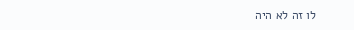לו זה לא היה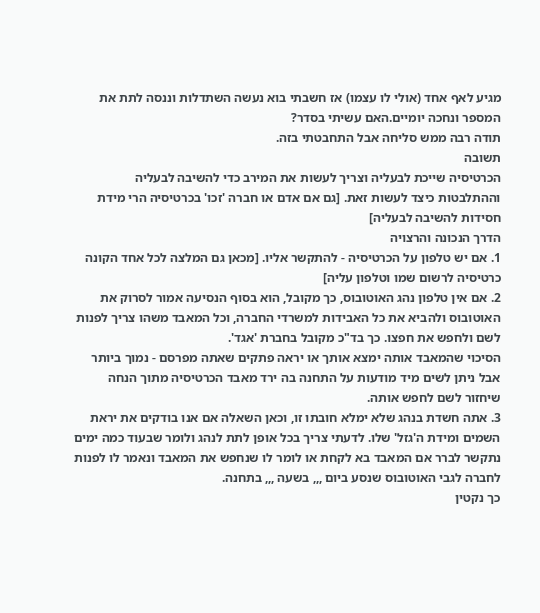מגיע לאף אחד (אולי לו עצמו) אז חשבתי בוא נעשה השתדלות וננסה לתת את המספר ונחכה יומיים.האם עשיתי בסדר?
תודה רבה ממש סליחה אבל התחבטתי בזה.
תשובה
הכרטיסיה שייכת לבעליה וצריך לעשות את המירב כדי להשיבה לבעליה וההתלבטות כיצד לעשות זאת. [גם אם אדם או חברה 'זכו' בכרטיסיה הרי מידת חסידות להשיבה לבעליה]
הדרך הנכונה והרצויה
1. אם יש טלפון על הכרטיסיה - להתקשר אליו. [מכאן גם המלצה לכל אחד הקונה כרטיסיה לרשום שמו וטלפון עליה]
2. אם אין טלפון נהג האוטובוס, כך מקובל, הוא בסוף הנסיעה אמור לסרוק את האוטובוס ולהביא את כל האבידות למשרדי החברה, וכל המאבד משהו צריך לפנות לשם ולחפש את חפצו. כך בד"כ מקובל בחברת 'אגד'.
הסיכוי שהמאבד אותה ימצא אותך או יראה פתקים שאתה מפרסם - נמוך ביותר אבל ניתן לשים מיד מודעות על התחנה בה ירד מאבד הכרטיסיה מתוך הנחה שיחזור לשם לחפש אותה.
3. אתה חשדת בנהג שלא ימלא חובתו זו, וכאן השאלה אם אנו בודקים את יראת השמים ומידת ה'גזל' שלו. לדעתי צריך בכל אופן לתת לנהג ולומר שבעוד כמה ימים נתקשר לברר אם המאבד בא לקחת או לומר לו שנחפש את המאבד ונאמר לו לפנות לחברה לגבי האוטובוס שנסע ביום ,,, בשעה ,,, בתחנה.
כך נקטין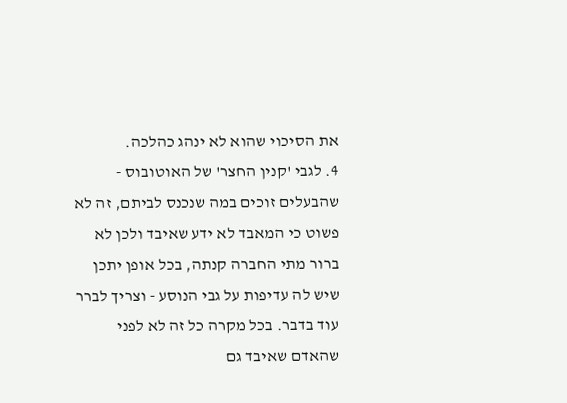את הסיכוי שהוא לא ינהג כהלכה.
4. לגבי 'קנין החצר' של האוטובוס - שהבעלים זוכים במה שנכנס לביתם, זה לא פשוט כי המאבד לא ידע שאיבד ולכן לא ברור מתי החברה קנתה, בכל אופן יתכן שיש לה עדיפות על גבי הנוסע - וצריך לברר עוד בדבר. בכל מקרה כל זה לא לפני שהאדם שאיבד גם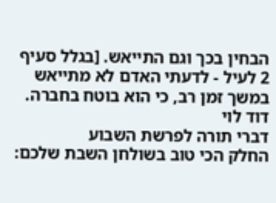הבחין בכך וגם התייאש. [בגלל סעיף 2 לעיל - לדעתי האדם לא מתייאש במשך זמן רב, כי הוא בוטח בחברה.
דוד לוי
דברי תורה לפרשת השבוע
החלק הכי טוב בשולחן השבת שלכם: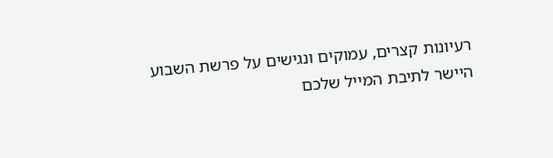רעיונות קצרים, עמוקים ונגישים על פרשת השבוע היישר לתיבת המייל שלכם